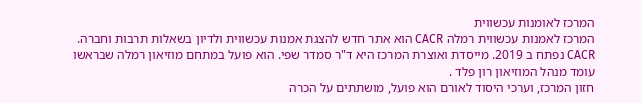המרכז לאומנות עכשווית
המרכז לאמנות עכשווית רמלה CACR הוא אתר חדש להצגת אמנות עכשווית ולדיון בשאלות תרבות וחברה.
CACR נפתח ב 2019. מייסדת ואוצרת המרכז היא ד"ר סמדר שפי. הוא פועל במתחם מוזיאון רמלה שבראשו עומד מנהל המוזיאון רון פלד .
חזון המרכז, וערכי היסוד לאורם הוא פועל, מושתתים על הכרה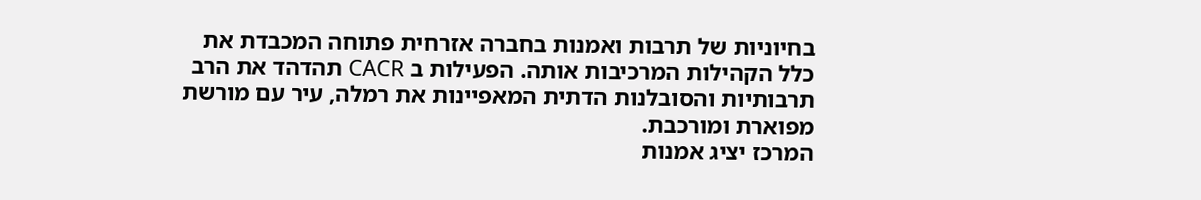בחיוניות של תרבות ואמנות בחברה אזרחית פתוחה המכבדת את כלל הקהילות המרכיבות אותה. הפעילות ב CACR תהדהד את הרב תרבותיות והסובלנות הדתית המאפיינות את רמלה, עיר עם מורשת מפוארת ומורכבת.
המרכז יציג אמנות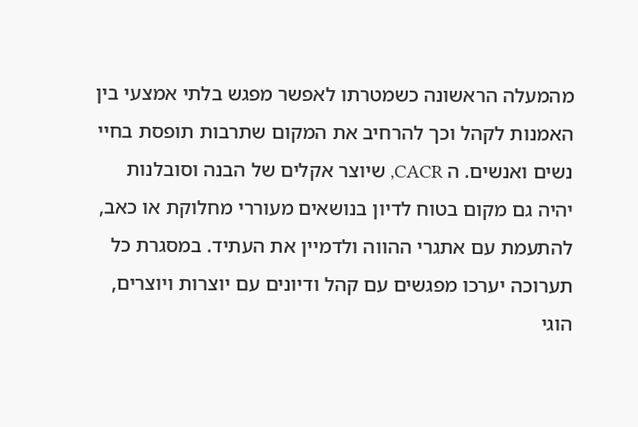מהמעלה הראשונה כשמטרתו לאפשר מפגש בלתי אמצעי בין האמנות לקהל וכך להרחיב את המקום שתרבות תופסת בחיי נשים ואנשים. ה CACR, שיוצר אקלים של הבנה וסובלנות יהיה גם מקום בטוח לדיון בנושאים מעוררי מחלוקת או כאב, להתעמת עם אתגרי ההווה ולדמיין את העתיד. במסגרת כל תערוכה יערכו מפגשים עם קהל ודיונים עם יוצרות ויוצרים, הוגי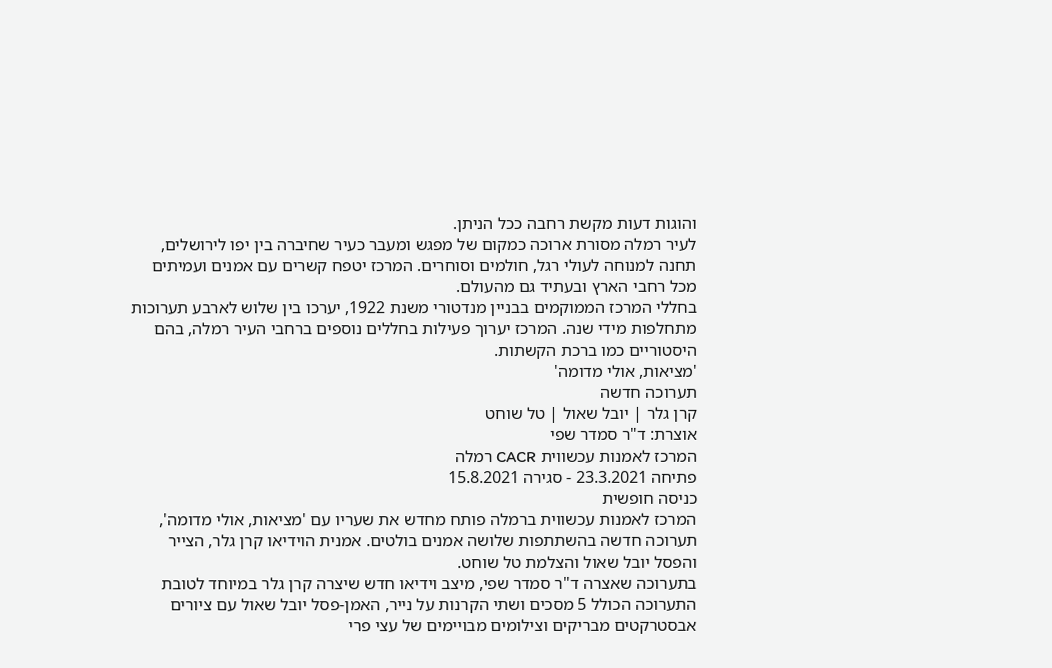והוגות דעות מקשת רחבה ככל הניתן.
לעיר רמלה מסורת ארוכה כמקום של מפגש ומעבר כעיר שחיברה בין יפו לירושלים, תחנה למנוחה לעולי רגל, חולמים וסוחרים. המרכז יטפח קשרים עם אמנים ועמיתים מכל רחבי הארץ ובעתיד גם מהעולם.
בחללי המרכז הממוקמים בבניין מנדטורי משנת 1922, יערכו בין שלוש לארבע תערוכות מתחלפות מידי שנה. המרכז יערוך פעילות בחללים נוספים ברחבי העיר רמלה, בהם היסטוריים כמו ברכת הקשתות.
'מציאות, אולי מדומה'
תערוכה חדשה
קרן גלר | יובל שאול | טל שוחט
אוצרת: ד"ר סמדר שפי
המרכז לאמנות עכשווית CACR רמלה
פתיחה 23.3.2021 - סגירה 15.8.2021
כניסה חופשית
המרכז לאמנות עכשווית ברמלה פותח מחדש את שעריו עם 'מציאות, אולי מדומה', תערוכה חדשה בהשתתפות שלושה אמנים בולטים. אמנית הוידיאו קרן גלר, הצייר והפסל יובל שאול והצלמת טל שוחט.
בתערוכה שאצרה ד"ר סמדר שפי, מיצב וידיאו חדש שיצרה קרן גלר במיוחד לטובת התערוכה הכולל 5 מסכים ושתי הקרנות על נייר, האמן-פסל יובל שאול עם ציורים אבסטרקטים מבריקים וצילומים מבויימים של עצי פרי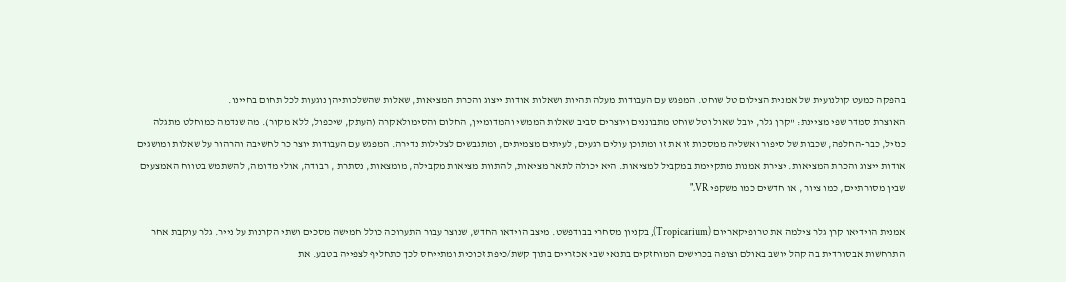בהפקה כמעט קולנועית של אמנית הצילום טל שוחט. המפגש עם העבודות מעלה תהיות ושאלות אודות ייצוג והכרת המציאות, שאלות שהשלכותיהן נוגעות לכל תחום בחיינו.
האוצרת סמדר שפי מציינת: "קרן גלר, יובל שאול וטל שוחט מתבוננים ויוצרים סביב שאלות הממשי והמדומיין, החלום והסימולאקרה (העתק, שיכפול, ללא מקור). מה שנדמה כמוחלט מתגלה כנזיל, כבר-החלפה, שכבות של סיפור ואשליה ממסכות זו את זו ומתוכן עולים רגעים, לעיתים מצמיתים, ומתגבשים לצלילות נדירה. המפגש עם העבודות יוצר כר לחשיבה והרהור על שאלות ומושגים אודות ייצוג והכרת המציאות. יצירת אמנות מתקיימת במקביל למציאות. היא יכולה לתאר מציאות, להתוות מציאות מקבילה, מומצאות, נסתרת , רבודה, אולי מדומה, להשתמש בטווח האמצעים שבין מסורתיים, כמו ציור , או חדשים כמו משקפי VR."

אמנית הוידיאו קרן גלר צילמה את טרופיקאריום (Tropicarium), בקניון מסחרי בבודפשט. מיצב הוידאו החדש, שנוצר עבור התערוכה כולל חמישה מסכים ושתי הקרנות על נייר. גלר עוקבת אחר התרחשות אבסורדית בה קהל יושב באולם וצופה בכרישים המוחזקים בתנאי שבי אכזריים בתוך קשת/כיפת זכוכית ומתייחס לכך כתחליף לצפייה בטבע. את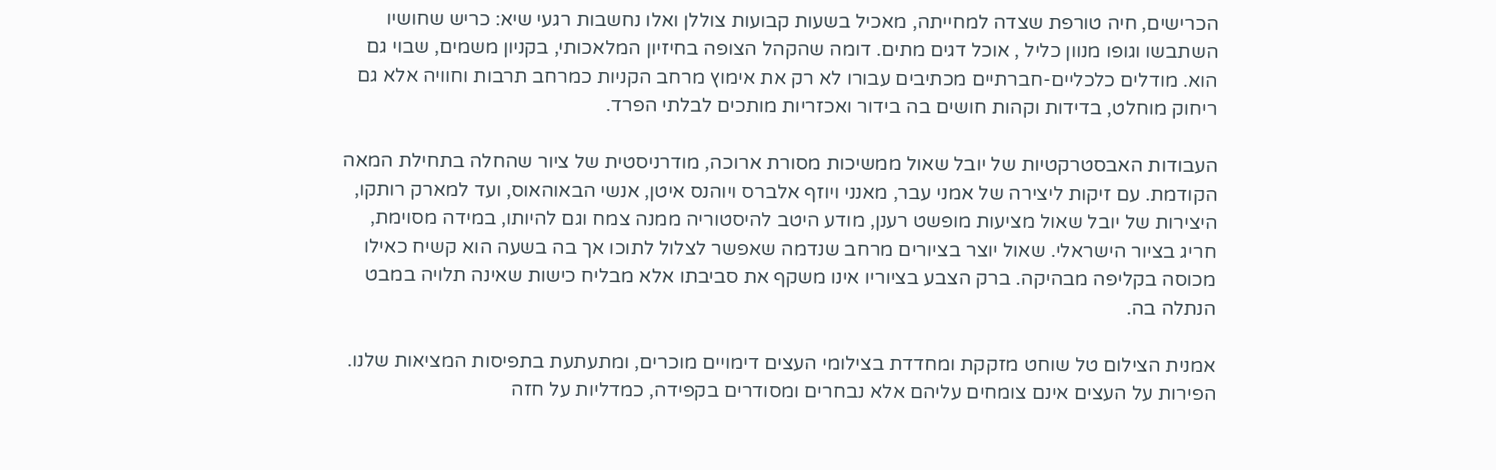הכרישים, חיה טורפת שצדה למחייתה, מאכיל בשעות קבועות צוללן ואלו נחשבות רגעי שיא: כריש שחושיו השתבשו וגופו מנוון כליל , אוכל דגים מתים. דומה שהקהל הצופה בחיזיון המלאכותי, בקניון משמים, שבוי גם הוא. מודלים כלכליים-חברתיים מכתיבים עבורו לא רק את אימוץ מרחב הקניות כמרחב תרבות וחוויה אלא גם ריחוק מוחלט, בדידות וקהות חושים בה בידור ואכזריות מותכים לבלתי הפרד.

העבודות האבסטרקטיות של יובל שאול ממשיכות מסורת ארוכה, מודרניסטית של ציור שהחלה בתחילת המאה הקודמת. עם זיקות ליצירה של אמני עבר, מאנני ויוזף אלברס ויוהנס איטן, אנשי הבאוהאוס, ועד למארק רותקו, היצירות של יובל שאול מציעות מופשט רענן, מודע היטב להיסטוריה ממנה צמח וגם להיותו, במידה מסוימת, חריג בציור הישראלי. שאול יוצר בציורים מרחב שנדמה שאפשר לצלול לתוכו אך בה בשעה הוא קשיח כאילו מכוסה בקליפה מבהיקה. ברק הצבע בציוריו אינו משקף את סביבתו אלא מבליח כישות שאינה תלויה במבט הנתלה בה.

אמנית הצילום טל שוחט מזקקת ומחדדת בצילומי העצים דימויים מוכרים, ומתעתעת בתפיסות המציאות שלנו. הפירות על העצים אינם צומחים עליהם אלא נבחרים ומסודרים בקפידה, כמדליות על חזה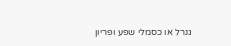גנרל או כסמלי שפע ופריון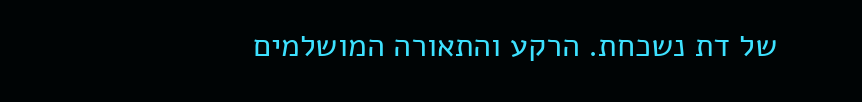של דת נשכחת. הרקע והתאורה המושלמים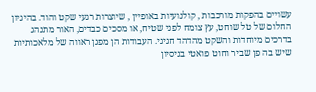עשויים בהפקות מורכבות , קולנועיות באופיין , שיוצרות רגעי שקט והוד. בהיגיון החלום של טל שוחט, עץ צומח לפני שטיח, או מסכים כבדים, האור מתנהג בדרכים מיוחדות והשקט מהדהד חגיגי. העבודות הן מפגן ראווה של מלאכותיות שיש בה פן שביר וחוט פואטי בניסיון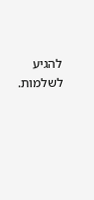להגיע לשלמות.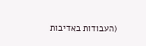(העבודות באדיבות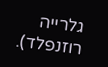גלרייה רוזנפלד).